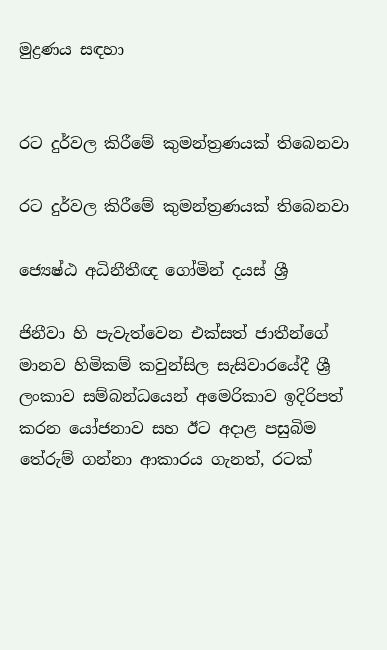මුද්‍රණය සඳහා


රට දුර්වල කිරීමේ කුමන්ත්‍රණයක් තිබෙනවා

රට දුර්වල කිරීමේ කුමන්ත්‍රණයක් තිබෙනවා

ජ්‍යෙෂ්ඨ අධිනීතීඥ ගෝමින් දයස් ශ්‍රී

ජිනීවා හි පැවැත්වෙන එක්සත් ජාතීන්ගේ මානව හිමිකම් කවුන්සිල සැසිවාරයේදී ශ්‍රී ලංකාව සම්බන්ධයෙන් අමෙරිකාව ඉදිරිපත් කරන යෝජනාව සහ ඊට අදාළ පසුබිම තේරුම් ගන්නා ආකාරය ගැනත්, රටක්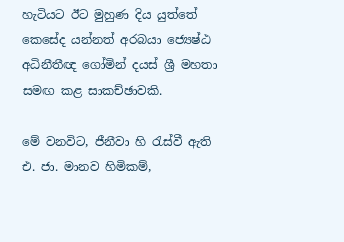හැටියට ඊට මුහුණ දිය යුත්තේ කෙසේද යන්නත් අරබයා ජ්‍යෙෂ්ඨ අධිනීතීඥ ගෝමින් දයස් ශ්‍රී මහතා සමඟ කළ සාකච්ඡාවකි.

මේ වනවිට, ජීනීවා හි රැස්වී ඇති එ. ජා. මානව හිමිකම්,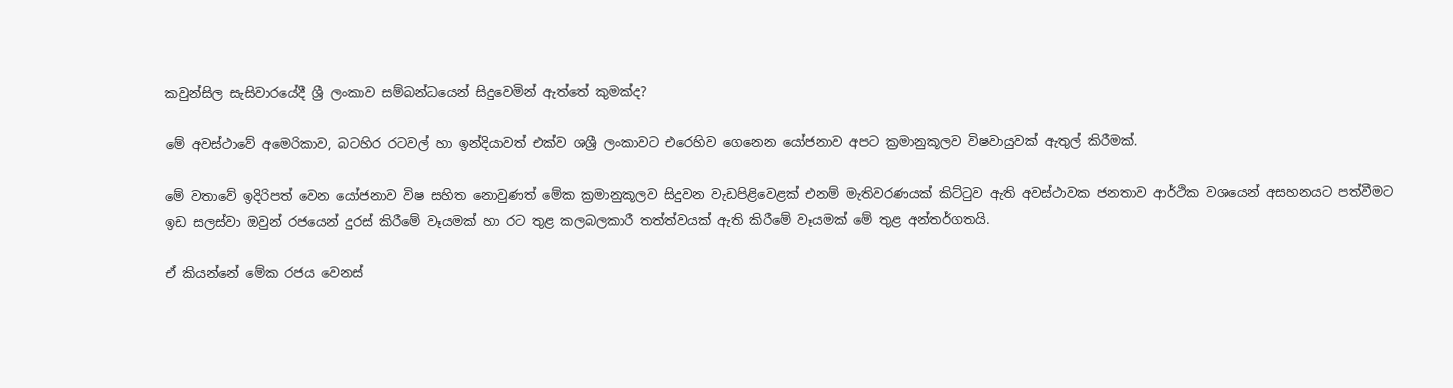කවුන්සිල සැසිවාරයේදී ශ්‍රී ලංකාව සම්බන්ධයෙන් සිදුවෙමින් ඇත්තේ කුමක්ද?

මේ අවස්ථාවේ අමෙරිකාව, බටහිර රටවල් හා ඉන්දියාවත් එක්ව ශශ්‍රී ලංකාවට එරෙහිව ගෙනෙන යෝජනාව අපට ක්‍රමානුකූලව විෂවායුවක් ඇතුල් කිරීමක්.

මේ වතාවේ ඉදිරිපත් වෙන යෝජනාව විෂ සහිත නොවුණත් මේක ක්‍රමානුකූලව සිදුවන වැඩපිළිවෙළක් එනම් මැතිවරණයක් කිට්ටුව ඇති අවස්ථාවක ජනතාව ආර්ථික වශයෙන් අසහනයට පත්වීමට ඉඩ සලස්වා ඔවුන් රජයෙන් දුරස් කිරීමේ වෑයමක් හා රට තුළ කලබලකාරී තත්ත්වයක් ඇති කිරීමේ වෑයමක් මේ තුළ අන්තර්ගතයි.

ඒ කියන්නේ මේක රජය වෙනස්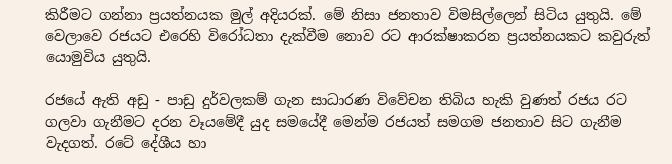කිරීමට ගන්නා ප්‍රයත්නයක මුල් අදියරක්. මේ නිසා ජනතාව විමසිල්ලෙන් සිටිය යුතුයි. මේ වෙලාවෙ රජයට එරෙහි විරෝධතා දැක්වීම නොව රට ආරක්ෂාකරන ප්‍රයත්නයකට කවුරුත් යොමුවිය යුතුයි.

රජයේ ඇති අඩු - පාඩු දුර්වලකම් ගැන සාධාරණ විවේචන තිබිය හැකි වුණත් රජය රට ගලවා ගැනීමට දරන වෑයමේදී යුද සමයේදී මෙන්ම රජයත් සමගම ජනතාව සිට ගැනීම වැදගත්. රටේ දේශීය හා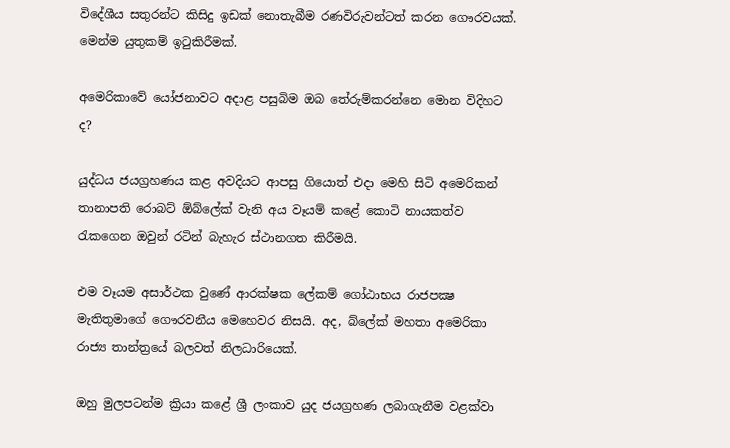විදේශීය සතුරන්ට කිසිදු ඉඩක් නොතැබීම රණවිරුවන්ටත් කරන ගෞරවයක්. මෙන්ම යුතුකම් ඉටුකිරීමක්.

අමෙරිකාවේ යෝජනාවට අදාළ පසුබිම ඔබ තේරුම්කරන්නෙ මොන විදිහට ද?

යුද්ධය ජයග්‍රහණය කළ අවදියට ආපසු ගියොත් එදා මෙහි සිටි අමෙරිකන් තානාපති රොබට් ඕබ්ලේක් වැනි අය වෑයම් කළේ කොටි නායකත්ව රැකගෙන ඔවුන් රටින් බැහැර ස්ථානගත කිරීමයි.

එම වෑයම අසාර්ථක වුණේ ආරක්ෂක ලේකම් ගෝඨාභය රාජපක්‍ෂ මැතිතුමාගේ ගෞරවනීය මෙහෙවර නිසයි. අද, බ්ලේක් මහතා අමෙරිකා රාජ්‍ය තාන්ත්‍රයේ බලවත් නිලධාරියෙක්.

ඔහු මුලපටන්ම ක්‍රියා කළේ ශ්‍රී ලංකාව යුද ජයග්‍රහණ ලබාගැනීම වළක්වා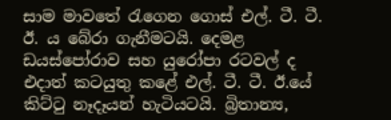සාම මාවතේ රැගෙන ගොස් එල්. ටී. ටී. ඊ. ය බේරා ගැනීමටයි. දෙමළ ඩයස්පෝරාව සහ යුරෝපා රටවල් ද එදාත් කටයුතු කළේ එල්. ටී. ටී. ඊ.යේ කිට්ටු නෑදෑයන් හැටියටයි. බ්‍රිතාන්‍ය,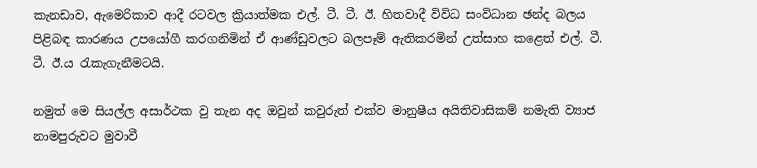කැනඩාව, ඇමෙරිකාව ආදී රටවල ක්‍රියාත්මක එල්. ටී. ටී. ඊ. හිතවාදී විවිධ සංවිධාන ඡන්ද බලය පිළිබඳ කාරණය උපයෝගී කරගනිමින් ඒ ආණ්ඩුවලට බලපෑම් ඇතිකරමින් උත්සාහ කළෙත් එල්. ටී. ටී. ඊ.ය රැකැගැනීමටයි.

නමුත් මෙ සියල්ල අසාර්ථක වු තැන අද ඔවුන් කවුරුත් එක්ව මානුෂීය අයිතිවාසිකම් නමැති ව්‍යාජ නාමපුරුවට මුවාවී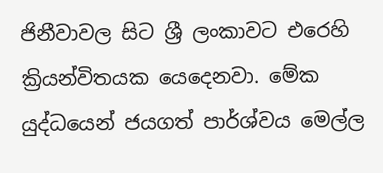ජිනීවාවල සිට ශ්‍රී ලංකාවට එරෙහි ක්‍රියන්විතයක යෙදෙනවා. මේක යුද්ධයෙන් ජයගත් පාර්ශ්වය මෙල්ල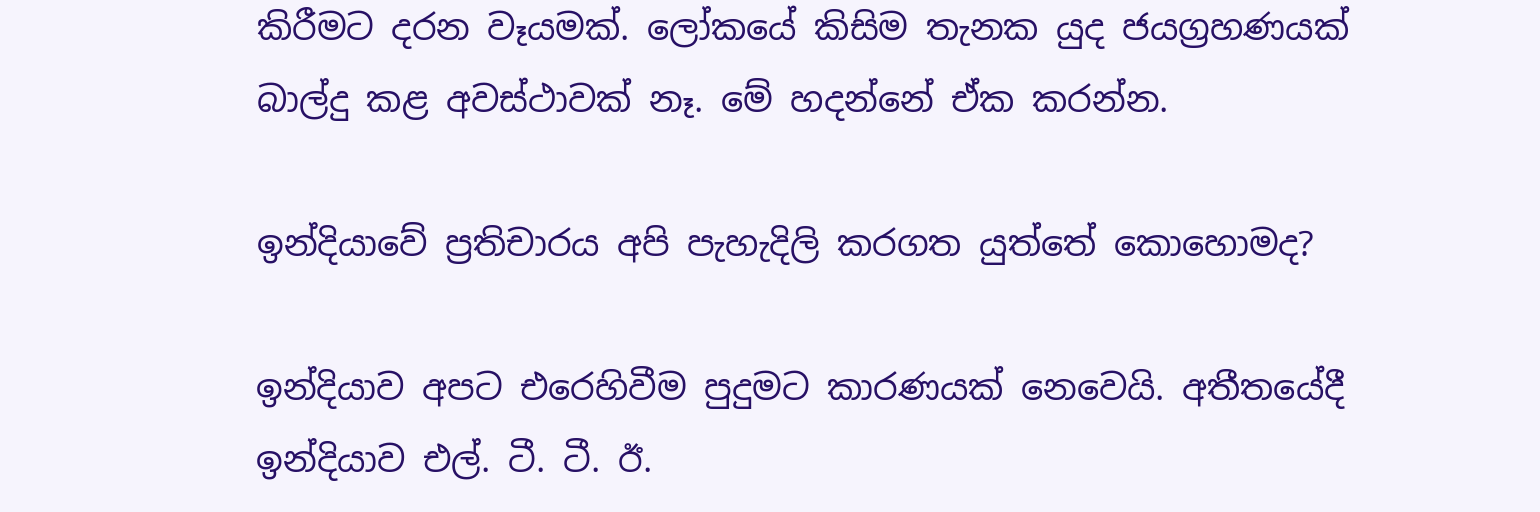කිරීමට දරන වෑයමක්. ලෝකයේ කිසිම තැනක යුද ජයග්‍රහණයක් බාල්දු කළ අවස්ථාවක් නෑ. මේ හදන්නේ ඒක කරන්න.

ඉන්දියාවේ ප්‍රතිචාරය අපි පැහැදිලි කරගත යුත්තේ කොහොමද?

ඉන්දියාව අපට එරෙහිවීම පුදුමට කාරණයක් නෙවෙයි. අතීතයේදී ඉන්දියාව එල්. ටී. ටී. ඊ.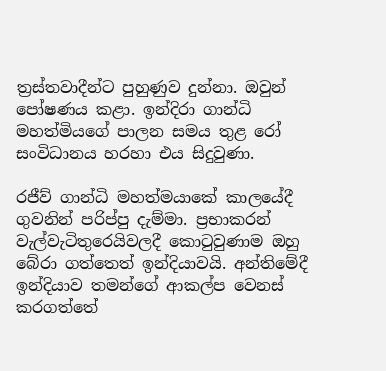ත්‍රස්තවාදීන්ට පුහුණුව දුන්නා. ඔවුන් පෝෂණය කළා. ඉන්දිරා ගාන්ධි මහත්මියගේ පාලන සමය තුළ රෝ සංවිධානය හරහා එය සිදුවුණා.

රජීව් ගාන්ධි මහත්මයාකේ කාලයේදී ගුවනින් පරිප්පු දැම්මා. ප්‍රභාකරන් වැල්වැටිතුරෙයිවලදී කොටුවුණාම ඔහු බේරා ගත්තෙත් ඉන්දියාවයි. අන්තිමේදී ඉන්දියාව තමන්ගේ ආකල්ප වෙනස් කරගත්තේ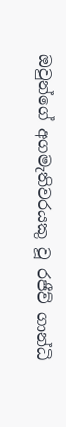ඔවුන්ගේ අගමැතිවරයකු වූ රජීව් ගාන්ධි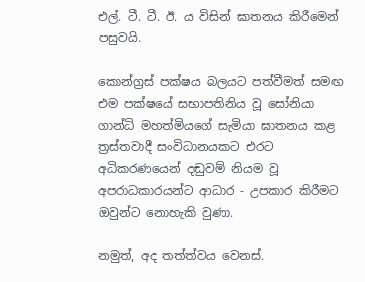එල්. ටී. ටී. ඊ. ය විසින් ඝාතනය කිරීමෙන් පසුවයි.

කොන්ග්‍රස් පක්ෂය බලයට පත්වීමත් සමඟ එම පක්ෂයේ සභාපතිනිය වූ සෝනියා ගාන්ධි මහත්මියගේ සැමියා ඝාතනය කළ ත්‍රස්තවාදී සංවිධානයකට එරට අධිකරණයෙන් දඬුවම් නියම වූ අපරාධකාරයන්ට ආධාර - උපකාර කිරීමට ඔවුන්ට නොහැකි වුණා.

නමුත්, අද තත්ත්වය වෙනස්.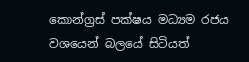කොන්ග්‍රස් පක්ෂය මධ්‍යම රජය වශයෙන් බලයේ සිටියත්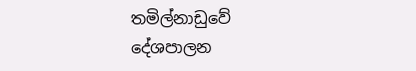තමිල්නාඩුවේ දේශපාලන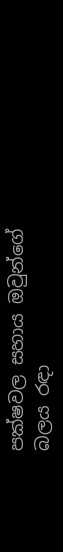පක්ෂවල සහාය ඔවුන්ගේ බලය රඳා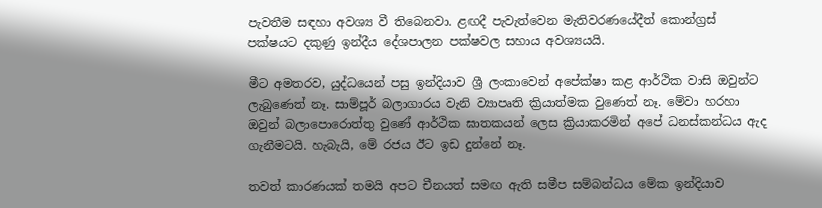පැවතීම සඳහා අවශ්‍ය වී තිබෙනවා. ළඟදී පැවැත්වෙන මැතිවරණයේදීත් කොන්ග්‍රස් පක්ෂයට දකුණු ඉන්දීය දේශපාලන පක්ෂවල සහාය අවශ්‍යයයි.

මීට අමතරව, යුද්ධයෙන් පසු ඉන්දියාව ශ්‍රී ලංකාවෙන් අපේක්ෂා කළ ආර්ථික වාසි ඔවුන්ට ලැබුණෙත් නෑ. සාම්පූර් බලාගාරය වැනි ව්‍යාපෘති ක්‍රියාත්මක වුණෙත් නෑ. මේවා හරහා ඔවුන් බලාපොරොත්තු වුණේ ආර්ථික ඝාතකයන් ලෙස ක්‍රියාකරමින් අපේ ධනස්කන්ධය ඇද ගැනීමටයි. හැබැයි, මේ රජය ඊට ඉඩ දුන්නේ නෑ.

තවත් කාරණයක් තමයි අපට චීනයත් සමඟ ඇති සමීප සම්බන්ධය මේක ඉන්දියාව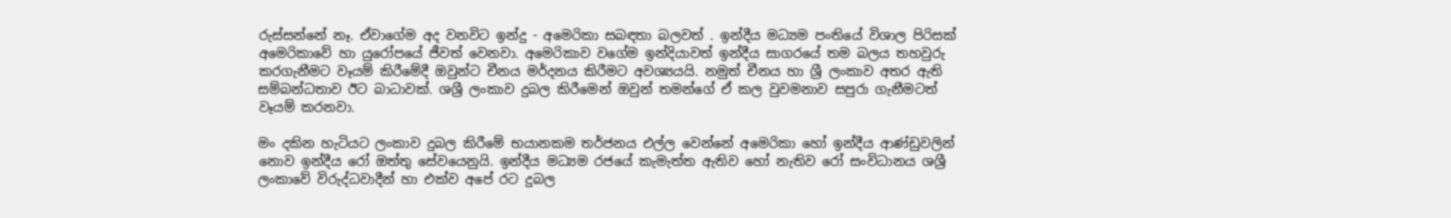රුස්සන්නේ නෑ. ඒවාගේම අද වනවිට ඉන්දු - අමෙරිකා සබඳතා බලවත් . ඉන්දීය මධ්‍යම පංතියේ විශාල පිරිසක් අමෙරිකාවේ හා යුරෝපයේ ජීවත් වෙනවා. අමෙරිකාව වගේම ඉන්දියාවත් ඉන්දීය සාගරයේ තම බලය තහවුරු කරගැනීමට වෑයම් කිරීමේදී ඔවුන්ට චීනය මර්දනය කිරීමට අවශ්‍යයයි. නමුත් චීනය හා ශ්‍රී ලංකාව අතර ඇති සම්බන්ධතාව ඊට බාධාවක්. ශශ්‍රී ලංකාව දුබල කිරීමෙන් ඔවුන් තමන්ගේ ඒ කල වුවමනාව සපුරා ගැනීමටත් වෑයම් කරනවා.

මං දකින හැටියට ලංකාව දුබල කිරීමේ භයානකම තර්ජනය එල්ල වෙන්නේ අමෙරිකා හෝ ඉන්දීය ආණ්ඩුවලින් නොව ඉන්දීය රෝ ඔත්තු සේවයෙනුයි. ඉන්දීය මධ්‍යම රජයේ කැමැත්ත ඇතිව හෝ නැතිව රෝ සංවිධානය ශශ්‍රී ලංකාවේ විරුද්ධවාදීන් හා එක්ව අපේ රට දුබල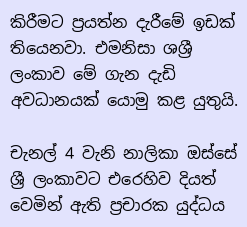කිරීමට ප්‍රයත්න දැරීමේ ඉඩක් තියෙනවා. එමනිසා ශශ්‍රී ලංකාව මේ ගැන දැඩි අවධානයක් යොමු කළ යුතුයි.

චැනල් 4 වැනි නාලිකා ඔස්සේ ශ්‍රී ලංකාවට එරෙහිව දියත් වෙමින් ඇති ප්‍රචාරක යුද්ධය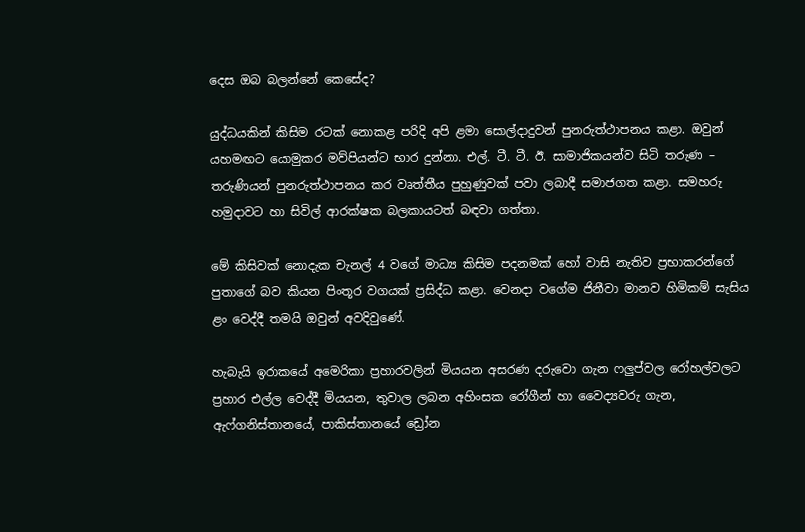දෙස ඔබ බලන්නේ කෙසේද?

යුද්ධයකින් කිසිම රටක් නොකළ පරිදි අපි ළමා සොල්දාදුවන් පුනරුත්ථාපනය කළා. ඔවුන් යහමඟට යොමුකර මව්පියන්ට භාර දුන්නා. එල්. ටී. ටී. ඊ. සාමාජිකයන්ව සිටි තරුණ – තරුණියන් පුනරුත්ථාපනය කර වෘත්තීය පුහුණුවක් පවා ලබාදී සමාජගත කළා. සමහරු හමුදාවට හා සිවිල් ආරක්ෂක බලකායටත් බඳවා ගත්තා.

මේ කිසිවක් නොදැක චැනල් 4 වගේ මාධ්‍ය කිසිම පදනමක් හෝ වාසි නැතිව ප්‍රභාකරන්ගේ පුතාගේ බව කියන පිංතූර වගයක් ප්‍රසිද්ධ කළා. වෙනදා වගේම ජිනීවා මානව හිමිකම් සැසිය ළං වෙද්දී තමයි ඔවුන් අවදිවුණේ.

හැබැයි ඉරාකයේ අමෙරිකා ප්‍රහාරවලින් මියයන අසරණ දරුවො ගැන ෆලුප්වල රෝහල්වලට ප්‍රහාර එල්ල වෙද්දී මියයන, තුවාල ලබන අහිංසක රෝගීන් හා වෛද්‍යවරු ගැන, ඇෆ්ගනිස්තානයේ, පාකිස්තානයේ ඩ්‍රෝන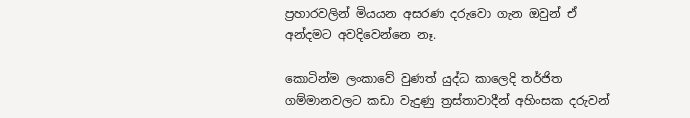ප්‍රහාරවලින් මියයන අසරණ දරුවො ගැන ඔවුන් ඒ අන්දමට අවදිවෙන්නෙ නෑ.

කොටින්ම ලංකාවේ වුණත් යුද්ධ කාලෙදි තර්ජිත ගම්මානවලට කඩා වැදුණු ත්‍රස්තාවාදීන් අහිංසක දරුවන්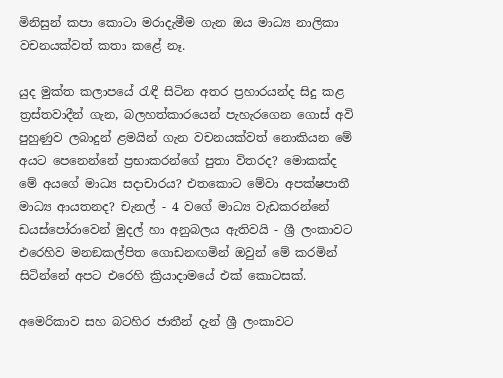මිනිසුන් කපා කොටා මරාදැමීම ගැන ඔය මාධ්‍ය නාලිකා වචනයක්වත් කතා කළේ නෑ.

යුද මුක්ත කලාපයේ රැඳී සිටින අතර ප්‍රහාරයන්ද සිදු කළ ත්‍රස්තවාදීන් ගැන, බලහත්කාරයෙන් පැහැරගෙන ගොස් අවි පුහුණුව ලබාදුන් ළමයින් ගැන වචනයක්වත් නොකියන මේ අයට පෙනෙන්නේ ප්‍රභාකරන්ගේ පුතා විතරද? මොකක්ද මේ අයගේ මාධ්‍ය සදාචාරය? එතකොට මේවා අපක්ෂපාතී මාධ්‍ය ආයතනද? චැනල් - 4 වගේ මාධ්‍ය වැඩකරන්නේ ඩයස්පෝරාවෙන් මුදල් හා අනුබලය ඇතිවයි - ශ්‍රී ලංකාවට එරෙහිව මනඞකල්පිත ගොඩනඟමින් ඔවුන් මේ කරමින් සිටින්නේ අපට එරෙහි ක්‍රියාදාමයේ එක් කොටසක්.

අමෙරිකාව සහ බටහිර ජාතීන් දැන් ශ්‍රී ලංකාවට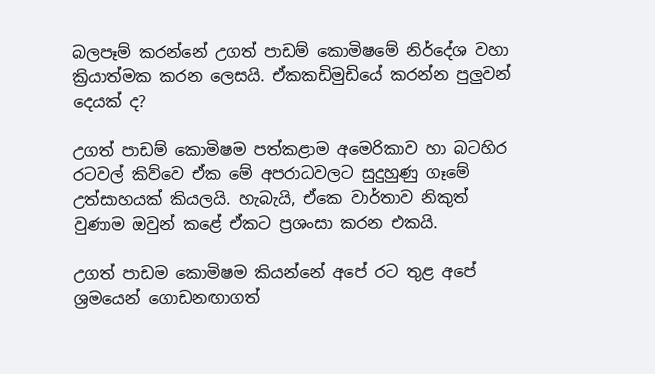බලපෑම් කරන්නේ උගත් පාඩම් කොමිෂමේ නිර්දේශ වහා ක්‍රියාත්මක කරන ලෙසයි. ඒකකඩිමුඩියේ කරන්න පුලුවන් දෙයක් ද?

උගත් පාඩම් කොමිෂම පත්කළාම අමෙරිකාව හා බටහිර රටවල් කිව්වෙ ඒක මේ අපරාධවලට සුදුහුණු ගෑමේ උත්සාහයක් කියලයි. හැබැයි, ඒකෙ වාර්තාව නිකුත් වුණාම ඔවුන් කළේ ඒකට ප්‍රශංසා කරන එකයි.

උගත් පාඩම කොමිෂම කියන්නේ අපේ රට තුළ අපේ ශ්‍රමයෙන් ගොඩනඟාගත්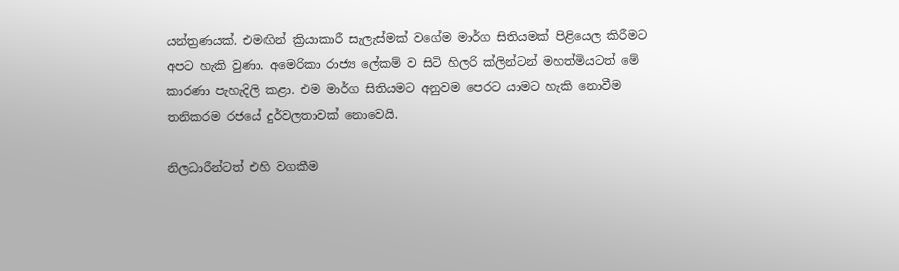යන්ත්‍රණයක්. එමඟින් ක්‍රියාකාරී සැලැස්මක් වගේම මාර්ග සිතියමක් පිළියෙල කිරීමට අපට හැකි වුණා. අමෙරිකා රාජ්‍ය ලේකම් ව සිටි හිලරි ක්ලින්ටන් මහත්මියටත් මේ කාරණා පැහැදිලි කළා. එම මාර්ග සිතියමට අනුවම පෙරට යාමට හැකි නොවීම තනිකරම රජයේ දුර්වලතාවක් නොවෙයි.

නිලධාරීන්ටත් එහි වගකීම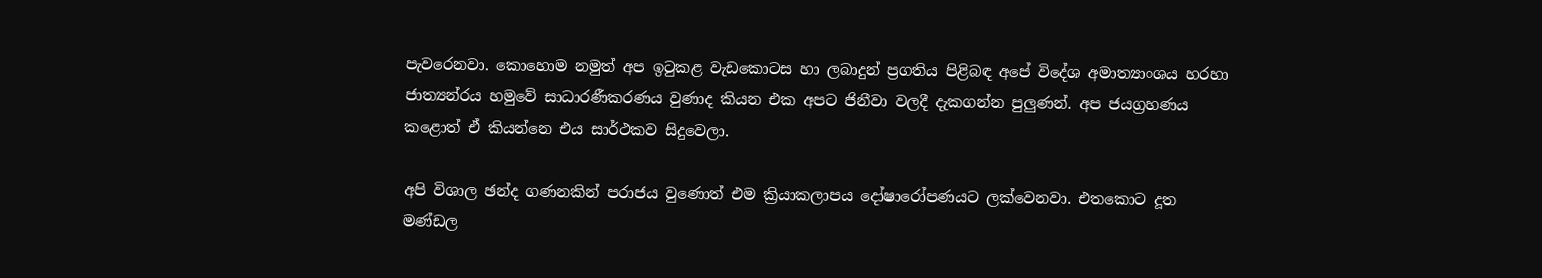පැවරෙනවා. කොහොම නමුත් අප ඉටුකළ වැඩකොටස හා ලබාදුන් ප්‍රගතිය පිළිබඳ අපේ විදේශ අමාත්‍යාංශය හරහා ජාත්‍යන්රය හමුවේ සාධාරණීකරණය වුණාද කියන එක අපට ජිනීවා වලදී දැකගන්න පුලුණන්. අප ජයග්‍රහණය කළොත් ඒ කියන්නෙ එය සාර්ථකව සිදුවෙලා.

අපි විශාල ඡන්ද ගණනකින් පරාජය වුණොත් එම ක්‍රියාකලාපය දෝෂාරෝපණයට ලක්වෙනවා. එතකොට දූත මණ්ඩල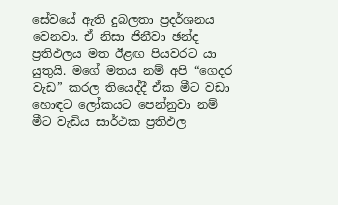සේවයේ ඇති දුබලතා ප්‍රදර්ශනය වෙනවා. ඒ නිසා ජිනීවා ඡන්ද ප්‍රතිඵලය මත ඊළඟ පියවරට යා යුතුයි. මගේ මතය නම් අපි “ගෙදර වැඩ” කරල තියෙද්දී ඒක මීට වඩා හොඳට ලෝකයට පෙන්නුවා නම් මීට වැඩිය සාර්ථක ප්‍රතිඵල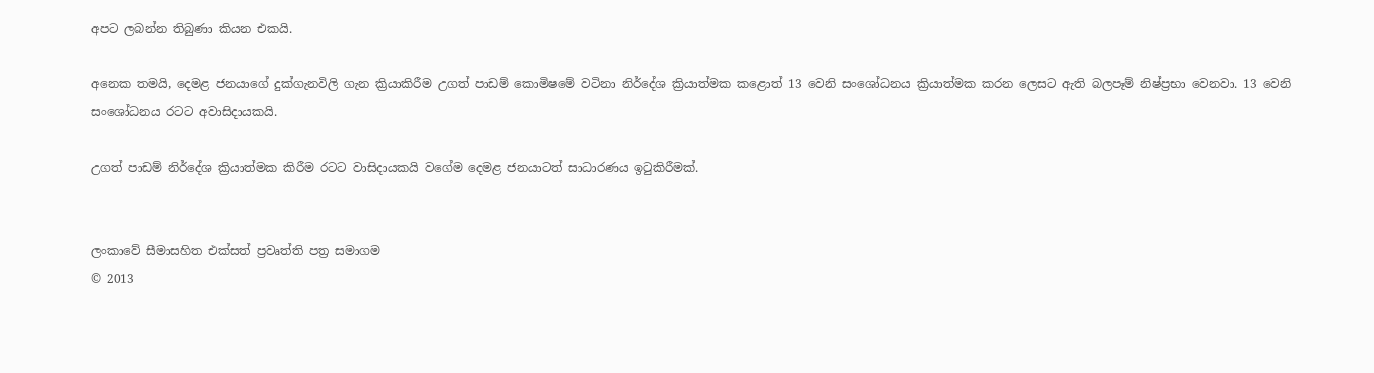අපට ලබන්න තිබුණා කියන එකයි.

අනෙක තමයි, දෙමළ ජනයාගේ දුක්ගැනවිලි ගැන ක්‍රියාකිරීම උගත් පාඩම් කොමිෂමේ වටිනා නිර්දේශ ක්‍රියාත්මක කළොත් 13 වෙනි සංශෝධනය ක්‍රියාත්මක කරන ලෙසට ඇති බලපෑම් නිෂ්ප්‍රභා වෙනවා. 13 වෙනි සංශෝධනය රටට අවාසිදායකයි.

උගත් පාඩම් නිර්දේශ ක්‍රියාත්මක කිරීම රටට වාසිදායකයි වගේම දෙමළ ජනයාටත් සාධාරණය ඉටුකිරීමක්.


ලංකාවේ සීමාසහිත එක්සත් ප්‍රවෘත්ති පත්‍ර සමාගම
© 2013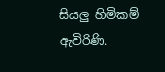සියලු හිමිකම් ඇවිරිණි.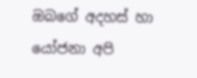ඔබගේ අදහස් හා යෝජනා අපි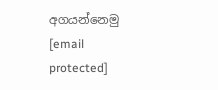අගයන්නෙමු
[email protected]